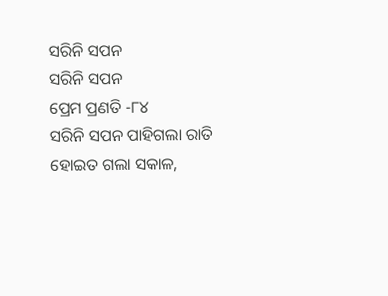ସରିନି ସପନ
ସରିନି ସପନ
ପ୍ରେମ ପ୍ରଣତି -୮୪
ସରିନି ସପନ ପାହିଗଲା ରାତି
ହୋଇତ ଗଲା ସକାଳ,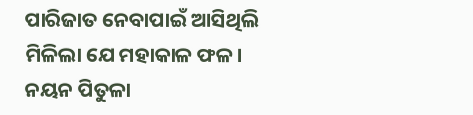ପାରିଜାତ ନେବାପାଇଁ ଆସିଥିଲି
ମିଳିଲା ଯେ ମହାକାଳ ଫଳ।
ନୟନ ପିତୁଳା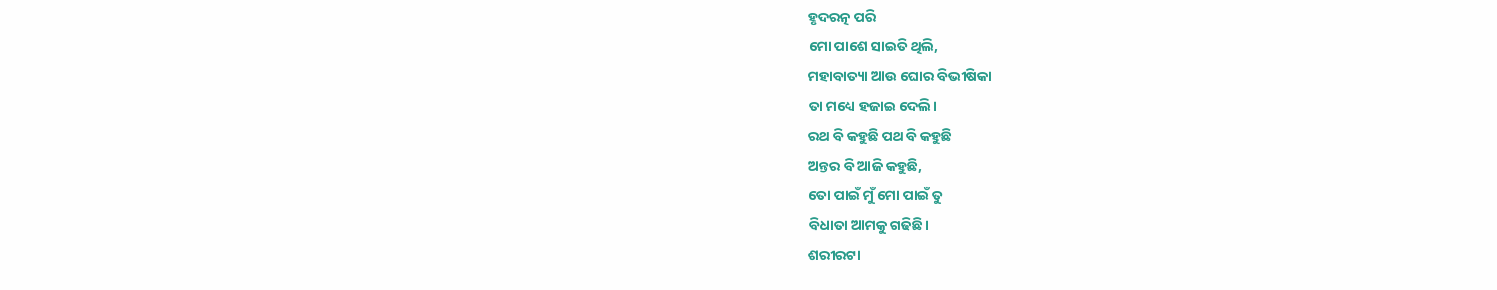ହୃଦରତ୍ନ ପରି
ମୋ ପାଶେ ସାଇତି ଥିଲି,
ମହାବାତ୍ୟା ଆଉ ଘୋର ବିଭୀଷିକା
ତା ମଧ୍ୟେ ହଜାଇ ଦେଲି।
ରଥ ବି କହୁଛି ପଥ ବି କହୁଛି
ଅନ୍ତର ବି ଆଜି କହୁଛି,
ତୋ ପାଇଁ ମୁଁ ମୋ ପାଇଁ ତୁ
ବିଧାତା ଆମକୁ ଗଢିଛି।
ଶରୀରଟା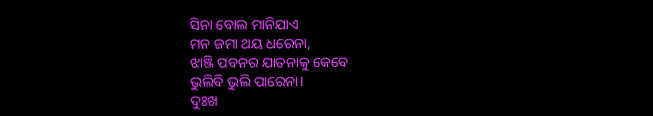ସିନା ବୋଲ ମାନିଯାଏ
ମନ ଜମା ଥୟ ଧରେନା,
ଝାଞ୍ଜି ପବନର ଯାତନାକୁ କେବେ
ଭୁଲିବି ଭୁଲି ପାରେନା।
ଦୁଃଖ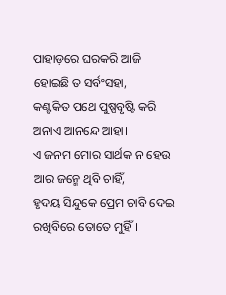ପାହାଡ଼ରେ ଘରକରି ଆଜି
ହୋଇଛି ତ ସର୍ବଂସହା,
କଣ୍ଟକିତ ପଥେ ପୁଷ୍ପବୃଷ୍ଟି କରି
ଅନାଏ ଆନନ୍ଦେ ଆହା।
ଏ ଜନମ ମୋର ସାର୍ଥକ ନ ହେଉ
ଆର ଜନ୍ମେ ଥିବି ଚାହିଁ,
ହୃଦୟ ସିନ୍ଦୁକେ ପ୍ରେମ ଚାବି ଦେଇ
ରଖିବିରେ ତୋତେ ମୁହିଁ।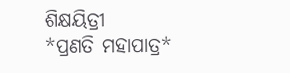ଶିକ୍ଷୟିତ୍ରୀ
*ପ୍ରଣତି ମହାପାତ୍ର*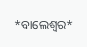*ବାଲେଶ୍ଵର*